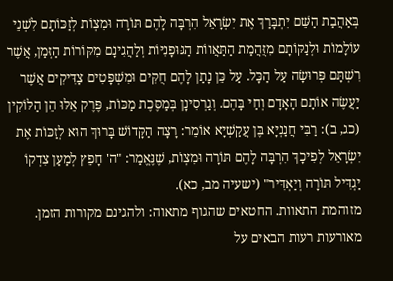בְּאַהֲבַת הַשֵּׁם יִתְבָּרַךְ אֶת יִשְׂרָאֵל הִרְבָּה לָהֶם תּוֹרָה וּמִצְוֹת לְזַכּוֹתָם לִשְׁנֵי עוֹלָמוֹת וּלְנַקּוֹתָם מִזֻּהֲמַת הַתַּאֲווֹת הַגּוּפָנִיּוֹת וְלַהֲגִינָם מִקּוֹרוֹת הַזְּמַן, אֲשֶׁר רִשְׁתָּם פְּרוּשָׂה עַל הַכָּל. עַל כֵּן נָתַן לָהֶם חֻקִּים וּמִשְׁפָּטִים צַדִּיקִים אֲשֶׁר יַעֲשֶׂה אוֹתָם הָאָדָם וְחַי בָּהֶם. וְגַרְסִינָן בְּמַסֶּכֶת מַכּוֹת, פֶּרֶק אֵלּוּ הֵן הַלּוֹקִין (כג, ב): רַבִּי חֲנַנְיָא בֶּן עֲקַשְׁיָא אוֹמֵר: רָצָה הַקָּדוֹשׁ בָּרוּךְ הוּא לְזַכּוֹת אֶת יִשְׂרָאֵל לְפִיכָךְ הִרְבָּה לָהֶם תּוֹרָה וּמִצְוֹת, שֶׁנֶּאֱמַר: "ה' חָפֵץ לְמַעַן צִדְקוֹ יַגְדִּיל תּוֹרָה וְיַאְדִּיר" (ישעיה מב, כא).
מזוהמת התאוות. החטאים שהגוף מתאוה: ולהגינם מקורות הזמן. מאורעות רעות הבאים על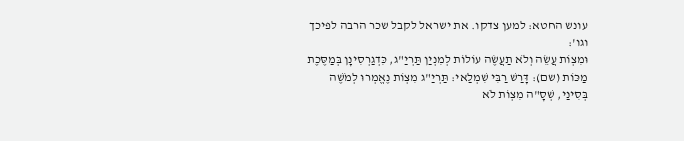עונש החטא: למען צדקו. את ישראל לקבל שכר הרבה לפיכך וגו':
וּמִצְוֹת עֲשֵׂה וְלֹא תַעֲשֶׂה עוֹלוֹת לְמִנְיַן תַּרְיַ"ג, כִּדְגַרְסִינָן בְּמַסֶּכֶת מַכּוֹת (שם): דָּרַשׁ רַבִּי שִׁמְלַאי: תַּרְיַ"ג מִצְוֹת נֶאֱמְרוּ לְמֹשֶׁה בְּסִינַי, שְׁסָ"ה מִצְוֹת לֹא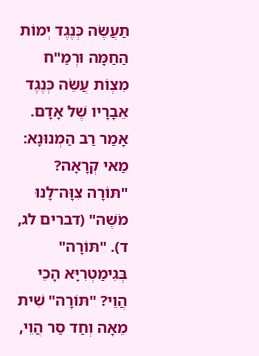תַעֲשֶׂה כְּנֶגֶד יְמוֹת הַחַמָּה וּרְמַ"ח מִצְוֹת עֲשֵׂה כְּנֶגֶד אֵבָרָיו שֶׁל אָדָם. אָמַר רַב הַמְנוּנָא: מַאי קְרָאָה? "תּוֹרָה צִוָּה־לָנוּ מֹשֶׁה" (דברים לג, ד). "תּוֹרָה" בְּגִימַטְרִיָּא הָכֵי הֲוֵי? "תּוֹרָה" שִׁית מֵאָה וְחַד סַר הֲוֵי,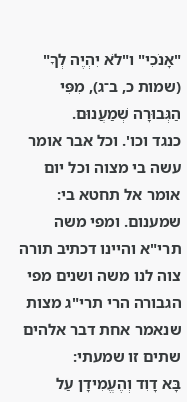"אָנֹכִי" ו"לֹא יִהְיֶה לְךָ" (שמות כ, ב־ג), מִפִּי הַגְּבוּרָה שְׁמַעֲנוּם.
כנגד וכו'. וכל אבר אומר עשה בי מצוה וכל יום אומר אל תחטא בי: שמענום. ומפי משה תרי"א והיינו דכתיב תורה צוה לנו משה ושנים מפי הגבורה הרי תרי"ג מצות שנאמר אחת דבר אלהים שתים זו שמעתי:
בָּא דָוִד וְהֶעֱמִידָן עַל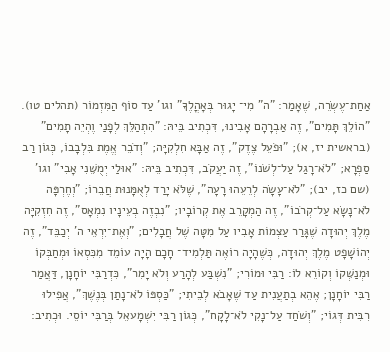אַחַת־עֶשְׂרֵה, שֶׁאָמַר: "ה" מִי־ יָגוּר בְּאָהֳלֶךָ" וגו' עַד סוֹף הַמִּזְמוֹר (תהלים טו). "הוֹלֵךְ תָּמִים", זֶה אַבְרָהָם אָבִינוּ, דִּכְתִיב בֵּיהּ: "הִתְהַלֵּךְ לְפָנַי וֶהְיֵה תָמִים" (בראשית יז, א); "וּפֹעֵל צֶדֶק", זֶה אַבָּא חִלְקִיָּה; "וְדֹבֵר אֱמֶת בִּלְבָבוֹ, כְּגוֹן רַב סַפְרָא; "לֹא־רָגַל עַל־לְשֹׁנוֹ", זֶה יַעֲקֹב, דִּכְתִיב בֵּיהּ: "אוּלַי יְמֻשֵּׁנִי אָבִי" וגו' (שם כז, יב); "לֹא־עָשָׂה לְרֵעֵהוּ רָעָה", שֶׁלֹּא יָרַד לְאֻמָּנוּת חֲבֵרוֹ; "וְחֶרְפָּה לֹא־נָשָׂא עַל־קְרֹבוֹ", זֶה הַמְקָרֵב אֶת קְרוֹבָיו; "נִבְזֶה בְעֵינָיו נִמְאָס", זֶה חִזְקִיָּה מֶלֶךְ יְהוּדָה שֶׁגָּרַר עַצְמוֹת אָבִיו עַל מִטָּה שֶׁל חֲבָלִים; "וְאֶת־יִרְאֵי ה' יְכַבֵּד", זֶה יְהוֹשָׁפָט מֶלֶךְ יְהוּדָה, כְּשֶׁהָיָה רוֹאֶה תַּלְמִיד־ חָכָם הָיָה עוֹמֵד מִכִּסְאוֹ וּמְחַבְּקוֹ וּמְנַשְּׁקוֹ וְקוֹרֵא לוֹ: רַבִּי וּמוֹרִי; "נִשְׁבַּע לְהָרַע וְלֹא יָמִר", כִּדְרַבִּי יוֹחָנָן, דַּאֲמַר רַבִּי יוֹחָנָן; אֶהֵא בְתַעֲנִית עַד שֶׁאָבֹא לְבֵיתִי; "כַּסְפּוֹ לֹא־נָתַן בְּנֶשֶׁךְ", אֲפִילוּ רִבִּית דְּגוֹי; "וְשֹׁחַד עַל־נָקִי לֹא־לָקָח", כְּגוֹן רַבִּי יִשְׁמָעאֵל בְּרַבִּי יוֹסֵי. וּכְתִיב: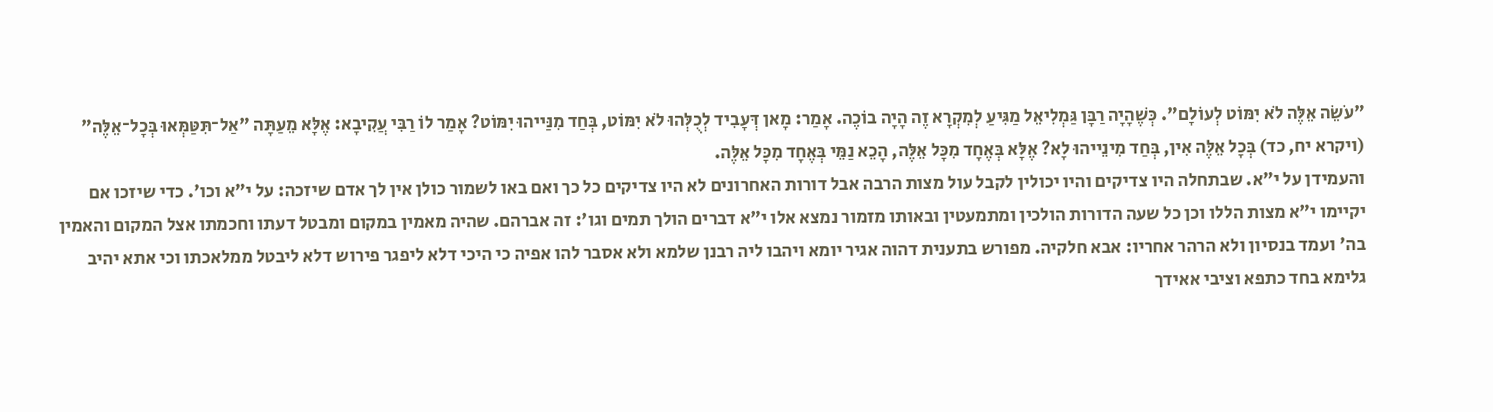"עֹשֵׂה אֵלֶּה לֹא יִמּוֹט לְעוֹלָם". כְּשֶׁהָיָה רַבָּן גַּמְלִיאֵל מַגִּיעַ לְמִקְרָא זֶה הָיָה בוֹכֶה. אָמַר: מָאן דְּעָבִיד לְכֻלְּהוּ לֹא יִמּוֹט, בְּחַד מִנַּייהוּ יִמּוֹט? אָמַר לוֹ רַבִּי עֲקִיבָא: אֶלָּא מֵעַתָּה "אַל־תִּטַּמְּאוּ בְּכָל־אֵלֶּה" (ויקרא יח, כד) בְּכָל אֵלֶּה אִין, בְּחַד מִינֵייהוּ לָא? אֶלָּא בְּאֶחָד מִכָּל אֵלֶּה, הָכֵא נַמֵּי בְּאֶחָד מִכָּל אֵלֶּה.
והעמידן על י"א. שבתחלה היו צדיקים והיו יכולין לקבל עול מצות הרבה אבל דורות האחרונים לא היו צדיקים כל כך ואם באו לשמור כולן אין לך אדם שיזכה: על י"א וכו'. כדי שיזכו אם יקיימו י"א מצות הללו וכן כל שעה הדורות הולכין ומתמעטין ובאותו מזמור נמצא אלו י"א דברים הולך תמים וגו': זה אברהם. שהיה מאמין במקום ומבטל דעתו וחכמתו אצל המקום והאמין בה' ועמד בנסיון ולא הרהר אחריו: אבא חלקיה. מפורש בתענית דהוה אגיר יומא ויהבו ליה רבנן שלמא ולא אסבר להו אפיה כי היכי דלא ליפגר פירוש דלא ליבטל ממלאכתו וכי אתא יהיב גלימא בחד כתפא וציבי אאידך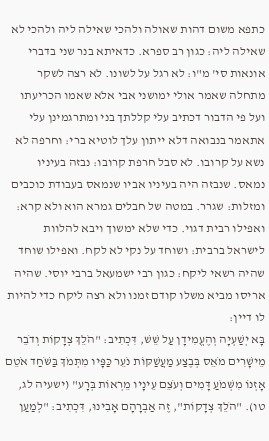כתפא משום דהות שאולה ולהכי שאילה ליה ולהכי לא שאילה ליה: כגון רב ספרא. כדאיתא בנר שני בדברי אונאות סי' מ"ו: לא רגל על לשונו. לא רצה לשקר מתחלה שאמר אולי ימושני אבי אלא שאמו הכריעתו ועל פי הדבור דכתיב עלי קללתך בני ומתרגמינן עלי אתאמר בנבואה דלא ייתון עלך לוטיא ברי: וחרפה לא נשא על קרובו. לא סבל חרפת קרובו: נבזה בעיניו נמאס. שנבזה היה בעיניו אביו שנמאס בעבודת כוכבים ומזלות: שגרר. במטה של חבלים גמרא הוא ולא קרא: ואפילו רבית דגוי. כדי שלא ימשוך ויבא להלוות לישראל ברבית: ושוחד על נקי לא לקח. ואפילו שוחד שהיה רשאי ליקח: כגון רבי ישמעאל ברבי יוסי. שהיה אריסו מביא משלו קודם זמנו ולא רצה ליקח כדי להיות לו דיין:
בָּא יְשַׁעְיָה וְהֶעֱמִידָן עַל שֵׁשׁ, דִּכְתִיב: "הֹלֵךְ צְדָקוֹת וְדֹבֵר מֵישָׁרִים מֹאֵס בְּבֶצַע מַעֲשַׁקּוֹת נֹעֵר כַּפָּיו מִתְּמֹךְ בַּשֹּׁחַד אֹטֵם אָזְנוֹ מִשְּׁמֹעַ דָּמִים וְעֹצֵם עֵינָיו מֵרְאוֹת בְּרָע" (ישעיה לג, טו). "הֹלֵךְ צְדָקוֹת", זֶה אַבְרָהָם אָבִינוּ, דִּכְתִיב: "לְמַעַן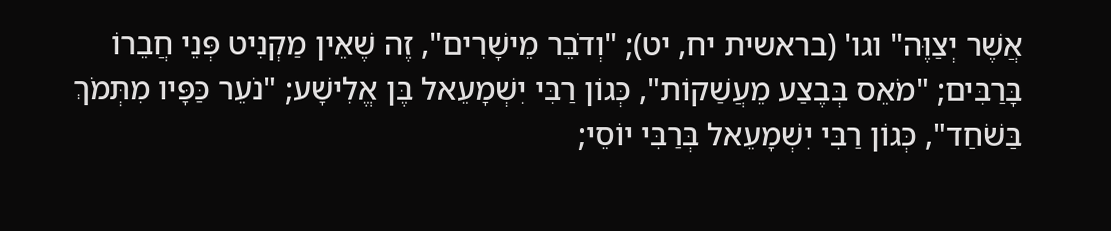אֲשֶׁר יְצַוֶּה" וגו' (בראשית יח, יט); "וְדֹבֵר מֵישָׁרִים", זֶה שֶׁאֵין מַקְנִיט פְּנֵי חֲבֵרוֹ בָּרַבִּים; "מֹאֵס בְּבֶצַע מֵעֲשַׁקוֹת", כְּגוֹן רַבִּי יִשְׁמָעֵאל בֶּן אֱלִישָׁע; "נֹעֵר כַּפָּיו מִתְּמֹךְ בַּשֹׁחַד", כְּגוֹן רַבִּי יִשְׁמָעֵאל בְּרַבִּי יוֹסֵי;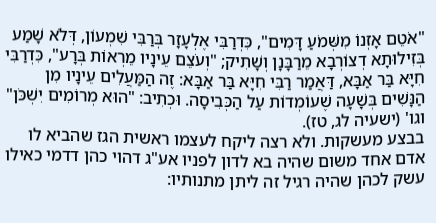"אֹטֵם אָזְנוֹ מִשְּׁמֹעַ דָּמִים", כִּדְרַבִּי אֶלְעָזָר בְּרַבִּי שִׁמְעוֹן, דְּלֹא שָׁמַע בְּזִילוּתָא דְצוֹרְבָא מֵרַבָּנָן וְשָׁתִיק; "וְעֹצֵם עֵינָיו מֵרְאוֹת בְּרָע", כִּדְרַבִּי חִיָּא בַּר אַבָּא, דַּאֲמַר רַבִּי חִיָּא בַּר אַבָּא: זֶה הַמַּעֲלִים עֵינָיו מִן הַנָּשִׁים בְּשָׁעָה שֶׁעוֹמְדוֹת עַל הַכְּבִיסָה. וּכְתִיב: "הוּא מְרוֹמִים יִשְׁכֹּן" וגו' (ישעיה לג, טז).
בבצע מעשקות. ולא רצה ליקח לעצמו ראשית הגז שהביא לו אדם אחד משום שהיה בא לדון לפניו אע"ג דהוי כהן דדמי כאילו עשק לכהן שהיה רגיל זה ליתן מתנותיו: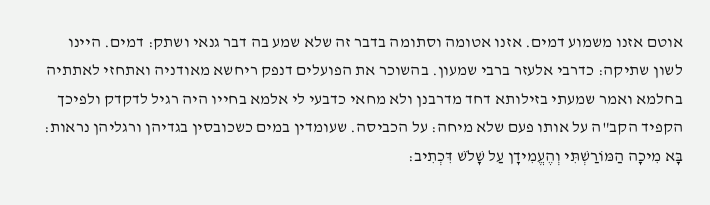אוטם אזנו משמוע דמים. אזנו אטומה וסתומה בדבר זה שלא שמע בה דבר גנאי ושתק: דמים. היינו לשון שתיקה: כדרבי אלעזר ברבי שמעון. בהשוכר את הפועלים דנפק ריחשא מאודניה ואתחזי לאתתיה בחלמא ואמר שמעתי בזילותא דחד מדרבנן ולא מחאי כדבעי לי אלמא בחייו היה רגיל לדקדק ולפיכך הקפיד הקב"ה על אותו פעם שלא מיחה: על הכביסה. שעומדין במים כשכובסין בגדיהן ורגליהן נראות:
בָּא מִיכָה הַמּוֹרַשְׁתִּי וְהֶעֱמִידָן עַל שָׁלֹשׁ דִּכְתִיב: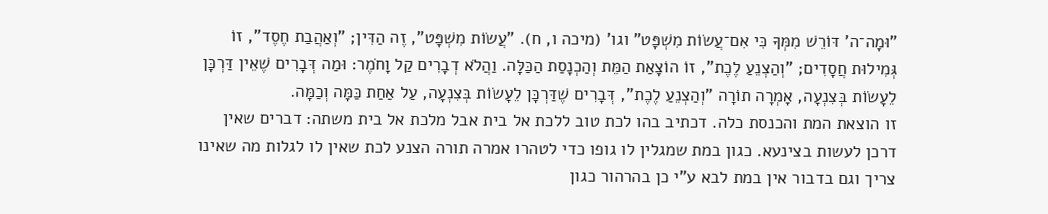"וּמָה־ה' דּוֹרֵשׁ מִמְּךָ כִּי אִם־עֲשׂוֹת מִשְׁפָּט" וגו' (מיכה ו, ח). "עֲשׂוֹת מִשְׁפָּט", זֶה הַדִּין; "וְאַהֲבַת חֶסֶד", זוֹ גְּמִילוּת חֲסָדִים; "וְהַצְנֵעַ לֶכֶת", זוֹ הוֹצָאַת הַמֵּת וְהַכְנָסַת הַכַּלָּה. וַהֲלֹא דְבָרִים קַל וָחֹמֶר: וּמַה דְּבָרִים שֶׁאֵין דַּרְכָּן לֵעָשׂוֹת בְּצִנְעָה, אָמְרָה תוֹרָה "וְהַצְנֵעַ לֶכֶת", דְּבָרִים שֶׁדַּרְכָּן לֵעָשׂוֹת בְּצִנְעָה, עַל אַחַת כַּמָּה וְכַמָּה.
זו הוצאת המת והכנסת כלה. דכתיב בהו לכת טוב ללכת אל בית אבל מלכת אל בית משתה: דברים שאין דרכן לעשות בצינעא. כגון במת שמגלין לו גופו כדי לטהרו אמרה תורה הצנע לכת שאין לו לגלות מה שאינו צריך וגם בדבור אין במת לבא ע"י כן בהרהור כגון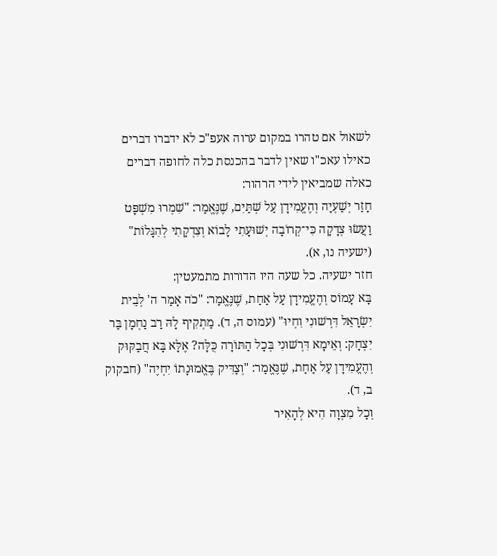לשאול אם טהרו במקום ערוה אעפ"כ לא ידברו דברים כאילו עאכ"ו שאין לדבר בהכנסת כלה לחופה דברים כאלה שמביאין לידי הרהור:
חָזַר יְשַׁעְיָה וְהֶעֱמִידָן עַל שְׁתַּיִם, שֶׁנֶּאֱמַר: "שִׁמְרוּ מִשְׁפָּט וַעֲשׂוּ צְדָקָה כִּי־קְרוֹבָה יְשׁוּעָתִי לָבוֹא וְצִדְקָתִי לְהִגָּלוֹת" (ישעיה נו, א).
חזר ישעיה. כל שעה היו הדורות מתמעטין:
בָּא עָמוֹס וְהֶעֱמִידָן עַל אַחַת, שֶׁנֶּאֱמַר: "כֹה אָמַר ה' לְבֵית יִשְׂרָאֵל דִּרְשׁוּנִי וִחְיוּ" (עמוס ה, ד). מַתְקִיף לָהּ רַב נַחְמָן בַּר יִצְחָק: וְאֵימָא דִּרְשׁוּנִי בְּכָל הַתּוֹרָה כֻּלָּה? אֶלָּא בָּא חֲבַקּוּק וְהֶעֱמִידָן עַל אַחַת, שֶׁנֶּאֱמַר: "וְצַדִּיק בֶּאֱמוּנָתוֹ יִחְיֶה" (חבקוק ב, ד).
וְכָל מִצְוָה הִיא לְהָאִיר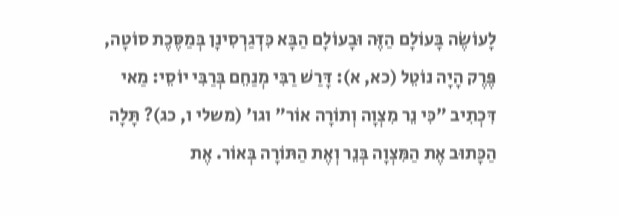לָעוֹשֶׂה בָּעוֹלָם הַזֶּה וּבָעוֹלָם הַבָּא כִּדְגַרְסִינָן בְּמַסֶּכֶת סוֹטָה, פֶּרֶק הָיָה נוֹטֵל (כא, א): דָּרַשׁ רַבִּי מְנַחֵם בְּרַבִּי יוֹסֵי: מַאי דִּכְתִיב "כִּי נֵר מִצְוָה וְתוֹרָה אוֹר" וגו' (משלי ו, כג)? תָּלָה הַכָּתוּב אֶת הַמִּצְוָה בְּנֵר וְאֶת הַתּוֹרָה בְּאוֹר. אֶת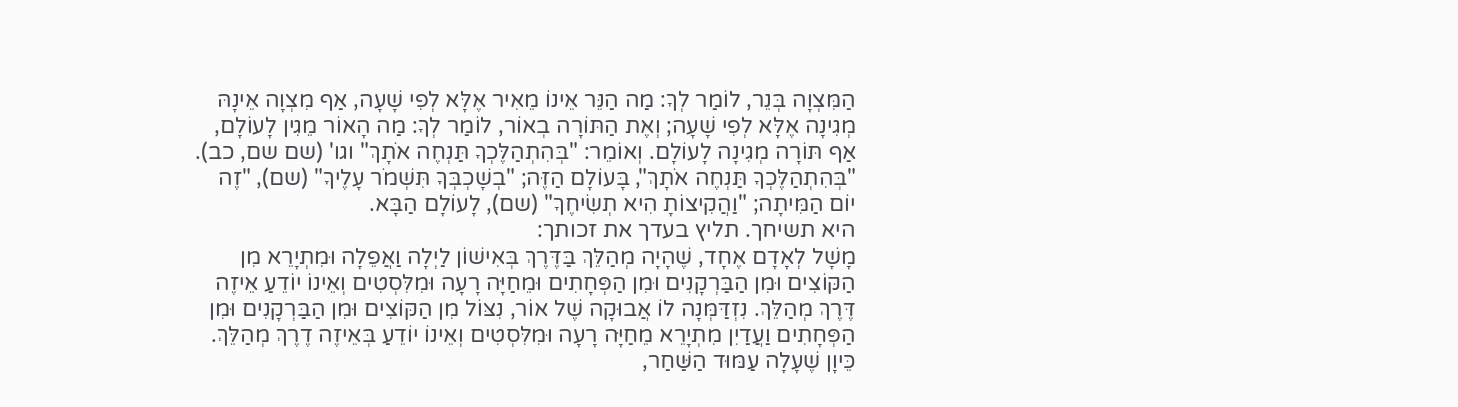הַמִּצְוָה בְּנֵר, לוֹמַר לְךָ: מַה הַנֵּר אֵינוֹ מֵאִיר אֶלָּא לְפִי שָׁעָה, אַף מִצְוָה אֵינָהּ מְגִינָה אֶלָּא לְפִי שָׁעָה; וְאֶת הַתּוֹרָה בְאוֹר, לוֹמַר לְךָ: מַה הָאוֹר מֵגִין לָעוֹלָם, אַף תּוֹרָה מְגִינָה לָעוֹלָם. וְאוֹמֵר: "בְּהִתְהַלֶּכְךָ תַּנְחֶה אֹתָךְ" וגו' (שם שם, כב). "בְּהִתְהַלֶּכְךָ תַּנְחֶה אֹתָךְ", בָּעוֹלָם הַזֶּה; "בְשָׁכְבְּךָ תִּשְׁמֹר עָלֶיךָ" (שם), "זֶה יוֹם הַמִּיתָה; "וַהֲקִיצוֹתָ הִיא תְשִׂיחֶךָ" (שם), לָעוֹלָם הַבָּא.
היא תשיחך. תליץ בעדך את זכותך:
מָשָׁל לְאָדָם אֶחָד, שֶׁהָיָה מְהַלֵּךְ בַּדֶּרֶךְ בְּאִישׁוֹן לַיְלָה וַאֲפֵלָה וּמִתְיָרֵא מִן הַקּוֹצִים וּמִן הַבַּרְקָנִים וּמִן הַפְּחָתִים וּמֵחַיָּה רָעָה וּמִלִּסְטִים וְאֵינוֹ יוֹדֵעַ אֵיזֶה דֶּרֶךְ מְהַלֵּךְ. נִזְדַּמְּנָה לוֹ אֲבוּקָה שֶׁל אוֹר, נִצּוֹל מִן הַקּוֹצִים וּמִן הַבַּרְקָנִים וּמִן הַפְּחָתִים וַעֲדַיִן מִתְיָרֵא מֵחַיָּה רָעָה וּמִלִּסְטִים וְאֵינוֹ יוֹדֵעַ בְּאֵיזֶה דֶרֶךְ מְהַלֵּךְ. כֵּיוָן שֶׁעָלָה עַמּוּד הַשַּׁחַר,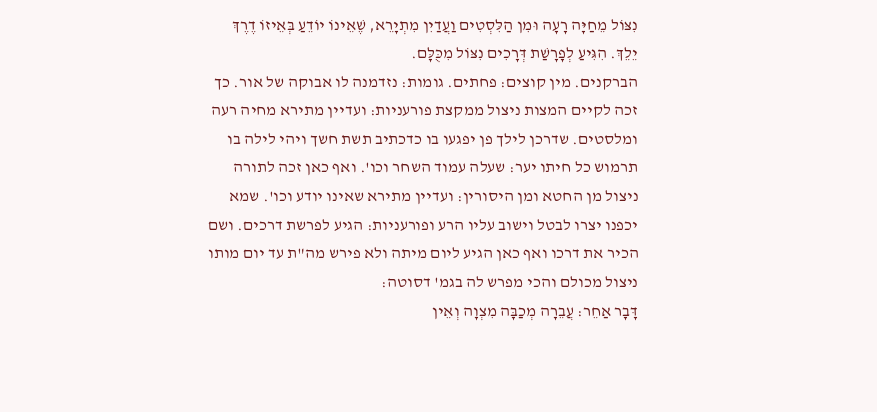נִצּוֹל מֵחַיָּה רָעָה וּמִן הַלִּסְטִים וַעֲדַיִן מִתְיָרֵא, שֶׁאֵינוֹ יוֹדֵעַ בְּאֵיזוֹ דֶרֶךְ יֵלֵךְ. הִגִּיעַ לְפָרָשַׁת דְּרָכִים נִצּוֹל מִכֻּלָּם.
הברקנים. מין קוצים: פחתים. גומות: נזדמנה לו אבוקה של אור. כך זכה לקיים המצות ניצול ממקצת פורעניות: ועדיין מתירא מחיה רעה ומלסטים. שדרכן לילך פן יפגעו בו כדכתיב תשת חשך ויהי לילה בו תרמוש כל חיתו יער: שעלה עמוד השחר וכו'. ואף כאן זכה לתורה ניצול מן החטא ומן היסורין: ועדיין מתירא שאינו יודע וכו'. שמא יכפנו יצרו לבטל וישוב עליו הרע ופורעניות: הגיע לפרשת דרכים. ושם הכיר את דרכו ואף כאן הגיע ליום מיתה ולא פירש מה"ת עד יום מותו ניצול מכולם והכי מפרש לה בגמ' דסוטה:
דָּבָר אַחֵר: עֲבֵרָה מְכַבָּה מִצְוָה וְאֵין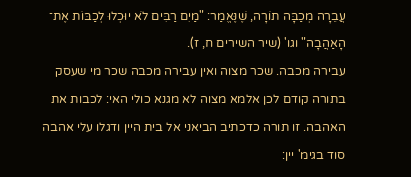עֲבֵרָה מְכַבָּה תוֹרָה, שֶׁנֶּאֱמַר: "מַיִם רַבִּים לֹא יוּכְלוּ לְכַבּוֹת אֶת־ הָאַהֲבָה" וגו' (שיר השירים ח, ז).
עבירה מכבה. שכר מצוה ואין עבירה מכבה שכר מי שעסק בתורה קודם לכן אלמא מצוה לא מגנא כולי האי: לכבות את האהבה. זו תורה כדכתיב הביאני אל בית היין ודגלו עלי אהבה סוד בגימ' יין: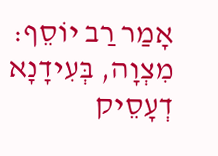אָמַר רַב יוֹסֵף: מִצְוָה, בְּעִידָנָא דְעָסֵיק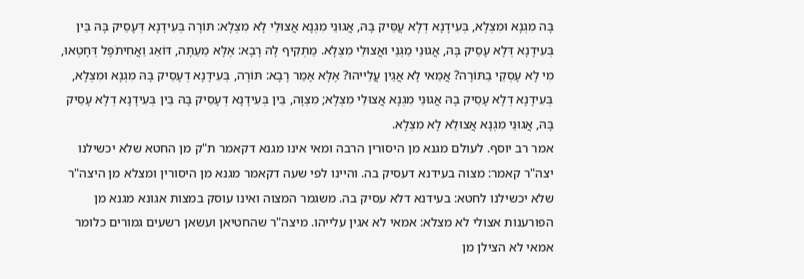בָּה מִגְנָא וּמִצְלָא, בְּעִידָנָא דְלָא עֲסֵּיק בָּהּ, אֲגוּנֵי מִגְנָא אֲצוּלֵי לָא מִצְלָא: תּוֹרָה בְּעִידָנָא דְּעָסֵיק בָּהּ בֵּין בְּעִידָנָא דְּלָא עָסֵיק בָּהּ, אֲגוּנֵי מַגְּנֵי ואֲצוּלֵי מִצְּלָא. מַתְקִיף לָהּ רָבָא: אֶלָּא מֵעַתָּה, דּוֹאֵג וַאֲחִיתֹפֶל דְּחָטְאוּ, מִי לָא עָסְקֵי בַתּוֹרָה? אֲמַאי לָא אֲגֵין עֲלַייהוּ? אֶלָּא אָמַר רָבָא: תּוֹרָה, בְּעִידָנָא דְעָסֵיק בָּהּ מִגְנָא וּמִצְלָא, בְּעִידָנָא דְלָא עָסֵיק בָהּ אֲגוּנֵי מִגְנָא אֲצוּלֵי מִצְלָא; מִצְוָה, בֵּין בְּעִידָנָא דְעָסֵיק בָּהּ בֵּין בְּעִידָנָא דְלָא עָסֵיק בָּהּ, אֲגוּנֵי מִגְנָא אֲצוּלֵא לָא מִצְלָא.
אמר רב יוסף. לעולם מגנא מן היסורין הרבה ומאי אינו מגנא דקאמר ת"ק מן החטא שלא יכשילנו יצה"ר קאמר: מצוה בעידנא דעסיק בה. והיינו לפי שעה דקאמר מגנא מן היסורין ומצלא מן היצה"ר שלא יכשילנו לחטא: בעידנא דלא עסיק בה. משגמר המצוה ואינו עוסק במצות אגונא מגנא מן הפורענות אצולי לא מצלא: אמאי לא אגין עלייהו. מיצה"ר שהחטיאן ועשאן רשעים גמורים כלומר אמאי לא הצילן מן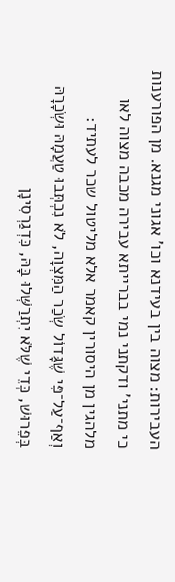העבירות: מצוה בין בעידנא וכו' אגוני מגנא. מן הפורענות כי מתני' ודקתני נמי בברייתא עבירה מכבה מצוה לאו מלהגין מן היסורין קאמר אלא מליטול שכר לעתיד:
וְאַף־עַל־פִּי שֶׁגָּדוֹל שְׂכַר הַמִּצְוָה, לֹא נִכְתְּבוּ טַעֲמָהּ וּשְׂכָרָהּ בְּפֵרוּשׁ, כְּדֵי שֶׁלֹּא יִתְרַשְּׁלוּ בָּהּ, כִּדְגַרְסִינָן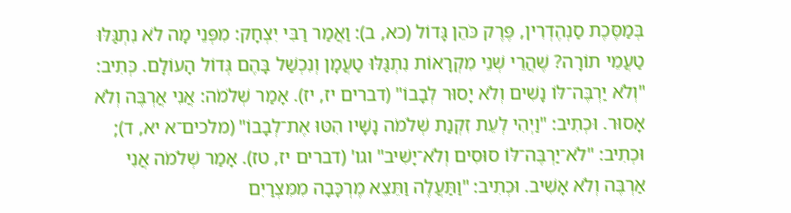בְּמַסֶּכֶת סַנְהֶדְרִין, פֶּרֶק כֹּהֵן גָּדוֹל (כא, ב): וַאֲמַר רַבִּי יִצְחָק: מִפְּנֵי מָה לֹא נִתְגַּלּוּ טַעֲמֵי תוֹרָה? שֶׁהֲרֵי שְׁנֵי מִקְרָאוֹת נִתְגַּלּוּ טַעֲמָן וְנִכְשַׁל בָּהֶם גְּדוֹל הָעוֹלָם. כְּתִיב: "וְלֹא יַרְבֶּה־לּוֹ נָשִׁים וְלֹא יָסוּר לְבָבוֹ" (דברים יז, יז). אָמַר שְׁלֹמֹה: אֲנִי אֲרְבֶּה וְלֹא אָסוּר. וּכְתִיב: "וַיְהִי לְעֵת זִקְנַת שְׁלֹמֹה נָשָׁיו הִטּוּ אֶת־לְבָבוֹ" (מלכים־א יא, ד); וּכְתִיב: "לֹא־יַרְבֶּה־לּוֹ סוּסִים וְלֹא־יָשִׁיב" וגו' (דברים יז, טז). אָמַר שְׁלֹמֹה אֲנִי אַרְבֶּה וְלֹא אָשִׁיב. וּכְתִיב: "וַתַּעֲלֶה וַתֵּצֵא מֶרְכָּבָה מִמִּצְרַיִם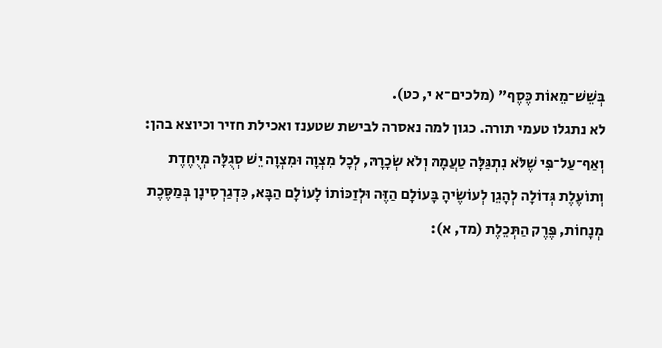בְּשֵׁשׁ־מֵאוֹת כֶּסֶף" (מלכים־א י, כט).
לא נתגלו טעמי תורה. כגון למה נאסרה לבישת שטענז ואכילת חזיר וכיוצא בהן:
וְאַף־עַל־פִּי שֶׁלֹּא נִתְגַּלָּה טַעֲמָהּ וְלֹא שְׂכָרָהּ, לְכָל מִצְוָה וּמִצְוָה יֵשׁ סְגֻלָּה מְיֻחֶדֶת וְתוֹעֶלֶת גְּדוֹלָה לְהָגֵן לְעוֹשֶׂיהָ בָּעוֹלָם הַזֶּה וּלְזַכּוֹתוֹ לָעוֹלָם הַבָּא, כִּדְגַרְסִינָן בְּמַסֶּכֶת מְנָחוֹת, פֶּרֶק הַתְּכֵלֶת (מד, א):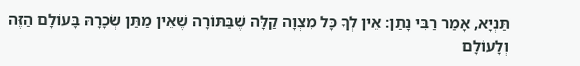תַּנְיָא, אָמַר רַבִּי נָתַן: אֵין לְךָ כָּל מִצְוָה קַלָּה שֶׁבַּתּוֹרָה שֶׁאֵין מַתַּן שְׂכָרָהּ בָּעוֹלָם הַזֶּה וְלָעוֹלָם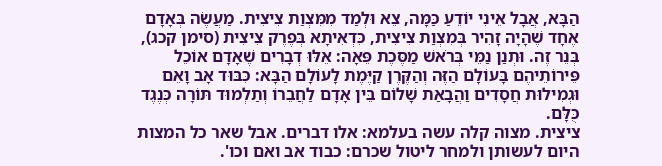הַבָּא, אֲבָל אֵינִי יוֹדֵעַ כַּמָּה, צֵא וּלְמַד מִמִּצְוַת צִיצִית. מַעֲשֶׂה בְּאָדָם אֶחָד שֶׁהָיָה זָהִיר בְּמִצְוַת צִיצִית, כִּדְאִיתָא בְּפֶרֶק צִיצִית (סימן קכג), בְּנֵר זֶה. וּתְנַן נַמֵּי בְּרֹאשׁ מַסֶּכֶת פֵּאָה: אֵלּוּ דְבָרִים שֶׁאָדָם אוֹכֵל פֵּירוֹתֵיהֶם בָּעוֹלָם הַזֶּה וְהַקֶּרֶן קַיֶּמֶת לָעוֹלָם הַבָּא: כִּבּוּד אָב וָאֵם וּגְמִילוּת חֲסָדִים וַהֲבָאַת שָׁלוֹם בֵּין אָדָם לַחֲבֵרוֹ וְתַלְמוּד תּוֹרָה כְּנֶגֶד כֻּלָּם.
ציצית. מצוה קלה עשה בעלמא: אלו דברים. אבל שאר כל המצות היום לעשותן ולמחר ליטול שכרם: כבוד אב ואם וכו'.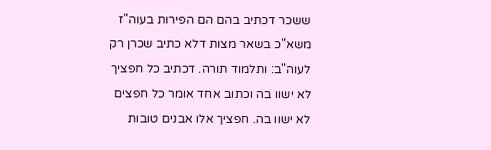ששכר דכתיב בהם הם הפירות בעוה"ז משא"כ בשאר מצות דלא כתיב שכרן רק לעוה"ב: ותלמוד תורה. דכתיב כל חפציך לא ישוו בה וכתוב אחד אומר כל חפצים לא ישוו בה. חפציך אלו אבנים טובות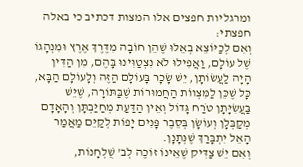ומרגליות חפצים אלו המצות דכתיב כי באלה חפצתי:
וְאִם לְכַיּוֹצֵא בְאֵלּוּ שֶׁהֵן חוֹבָה מִדֶּרֶךְ אֶרֶץ וּמִנְהָגוֹ שֶׁל עוֹלָם, וַאֲפִילוּ לֹא נִצְטַוִּינוּ בָּהֶם, מִן הַדִּין הָיָה לַעֲשׂוֹתָן, יֵשׁ שָׂכָר בָּעוֹלָם הַזֶּה וְלָעוֹלָם הַבָּא, כָּל שֶׁכֵּן לַמִּצְווֹת הַחֲמוּרוֹת שֶׁבַּתּוֹרָה, שֶׁיֵּשׁ בַּעֲשִׂיָּתָן טֹרַח גָּדוֹל וְאֵין הַדַּעַת מְחַיַּבְתָּן וְהָאָדָם מְקַבְּלָן וְעוֹשָׂן בְּסֵבֶר פָּנִים יָפוֹת לְקַיֵּם מַאֲמַר הָאֵל יִתְבָּרַךְ שֶׁנְּתָנָן.
וְאִם יֵשׁ צַדִּיק שֶׁאֵינוֹ זוֹכֶה לְב' שֻׁלְחָנוֹת,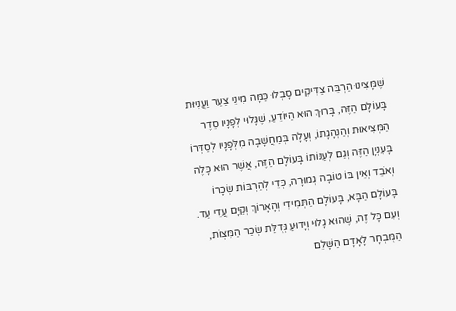שֶׁמָּצִינוּ הַרְבֵּה צַדִּיקִים סָבְלוּ כַּמָּה מִינֵי צַעַר וַעֲנִיּוּת בָּעוֹלָם הַזֶּה, בָּרוּךְ הוּא הַיּוֹדֵעַ, שֶׁגָּלוּי לְפָנָיו סֵדֶר הַמְּצִיאוּת וְהַנְהָגָתוֹ, וְעָלָה בְּמַחֲשָׁבָה מִלְּפָנָיו לְסַדְּרוֹ בָּעִנְיָן הַזֶּה וְגַם לְעַנּוֹתוֹ בָּעוֹלָם הַזֶּה, אֲשֶׁר הוּא כָּלֶה וְאֹבֵד וְאֵין בּוֹ טוֹבָה גְמוּרָה, כְּדֵי לְהַרְבּוֹת שְׂכָרוֹ בָּעוֹלָם הַבָּא, בָּעוֹלָם הַתְּמִידִי וְהָאָרוֹךְ וְקַיָּם עֲדֵי עַד.
וְעִם כָּל זֶה, שֶׁהוּא גָלוּי וְיָדוּעַ גְּדֻלַּת שְׂכַר הַמִּצְוֹת, הַמֻּבְחָר לָאָדָם הַשָּׁלֵם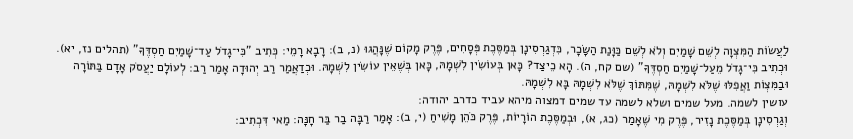לַעֲשׂוֹת הַמִּצְוָה לְשֵׁם שָׁמַיִם וְלֹא לְשֵׁם כַּוָּנַת הַשָּׂכָר, כִּדְגַרְסִינָן בְּמַסֶּכֶת פְּסָחִים, פֶּרֶק מָקוֹם שֶׁנָּהֲגוּ (נ, ב): רָבָא רָמֵי: כְּתִיב "כִּי־גָדֹל עַד־שָׁמַיִם חַסְדֶּךָ" (תהלים נז, יא). וּכְתִיב כִּי־גָדֹל מֵעַל־שָׁמַיִם חַסְדֶּךָ" (שם קח, ה). הָא כֵיצַד? כָּאן בְּעוֹשִׂין לִשְׁמָהּ, כָּאן בְּשֶׁאֵין עוֹשִׂין לִשְׁמָהּ. וּכְדַאֲמַר רַב יְהוּדָה אָמַר רַב: לְעוֹלָם יַעֲסֹק אָדָם בַּתּוֹרָה וּבַמִּצְוֹת וַאֲפִלּוּ שֶׁלֹּא לִשְׁמָהּ, שֶׁמִּתּוֹךְ שֶׁלֹּא לִשְׁמָהּ בָּא לִשְׁמָהּ.
עושין לשמה. מעל שמים ושלא לשמה עד שמים דמצוה מיהא עביד כדרב יהודה:
וְגַרְסִינָן בְּמַסֶּכֶת נָזִיר, פֶּרֶק מִי שֶׁאָמַר (כג, א), וּבְמַסֶּכֶת הוֹרָיוֹת, פֶּרֶק כֹּהֵן מָשִׁיחַ (י, ב): אָמַר רַבָּה בַר בַּר חָנָּה: מַאי דִּכְתִיב: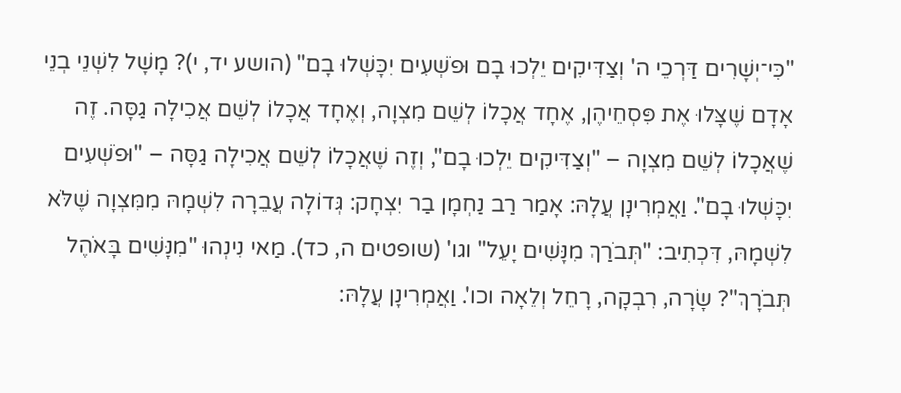"כִּי־יְשָׁרִים דַּרְכֵי ה' וְצַדִּיקִים יֵלְכוּ בָם וּפֹשְׁעִים יִכָּשְׁלוּ בָם" (הושע יד, י)? מָשָׁל לִשְׁנֵי בְנֵי אָדָם שֶׁצָּלוּ אֶת פִּסְחֵיהֶן, אֶחָד אֲכָלוֹ לְשֵׁם מִצְוָה, וְאֶחָד אֲכָלוֹ לְשֵׁם אֲכִילָה גַסָּה. זֶה שֶׁאֲכָלוֹ לְשֵׁם מִצְוָה – "וְצַדִּיקִים יֵלְכוּ בָם", וְזֶה שֶׁאֲכָלוֹ לְשֵׁם אֲכִילָה גַסָּה – "וּפֹשְׁעִים יִכָּשְׁלוּ בָם". וַאֲמְרִינָן עֲלָהּ: אָמַר רַב נַחְמָן בַר יִצְחָק: גְּדוֹלָה עֲבֵרָה לִשְׁמָהּ מִמִּצְוָה שֶׁלֹּא לִשְׁמָהּ, דִּכְתִיב: "תְּבֹרַךְ מִנָּשִׁים יָעֵל" וגו' (שופטים ה, כד). מַאי נִינְהוּ "מִנָּשִׁים בָּאֹהֶל תְּבֹרָךְ"? שָׂרָה, רִבְקָה, רָחֵל וְלֵאָה וכו'. וַאֲמְרִינָן עֲלָהּ: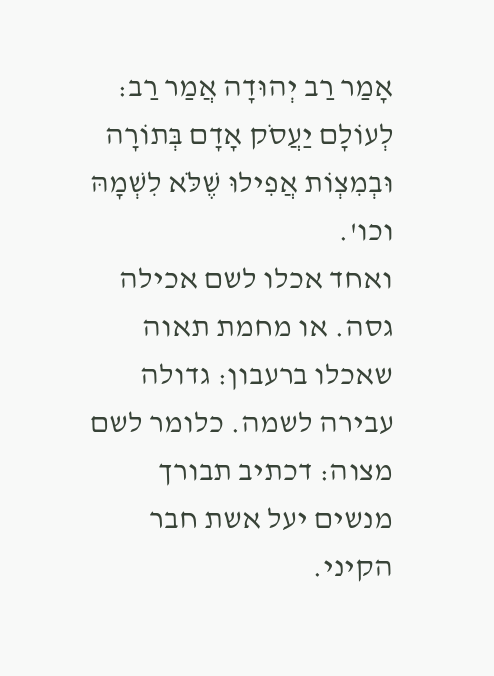אָמַר רַב יְהוּדָה אֲמַר רַב: לְעוֹלָם יַעֲסֹק אָדָם בְּתוֹרָה וּבְמִצְוֹת אֲפִילוּ שֶׁלֹּא לִשְׁמָהּ וכו'.
ואחד אכלו לשם אכילה גסה. או מחמת תאוה שאכלו ברעבון: גדולה עבירה לשמה. כלומר לשם מצוה: דכתיב תבורך מנשים יעל אשת חבר הקיני.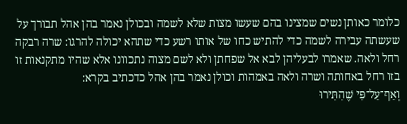כלומר כאותן נשים שמצינו בהם שעשו מצות שלא לשמה ובכולן נאמר בהן אהל תבורך על שעשתה עבירה לשמה כדי להתיש כחו של אותו רשע כדי שתהא יכולה להרגו: שרה רבקה רחל ולאה. שאמרו לבעליהן לבא אל שפחתן ולא לשם מצוה נתכוונו אלא שהיו מתקנאות זו בזו רחל באחותה ושרה ולאה באמהות וכולן נאמר בהן אהל כדכתיב בקרא:
וְאַף־עַל־פִּי שֶׁהִתִּירוּ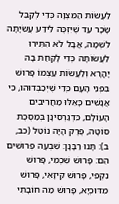לַעֲשׂוֹת הַמִּצְוָה כְּדֵי לְקַבֵּל שָׂכָר עַד שֶׁיִּזְכֶּה לֵידַע עֲשִׂיָּתָה לִשְׁמָהּ, אֲבָל לֹא הִתִּירוּ לַעֲשׂוֹתָהּ כְּדֵי לָקַחַת בָהּ יָהֳרָא וְלַעֲשׂוֹת עַצְמוֹ פָרוּשׁ בִּפְנֵי הָעָם כְּדֵי שֶׁיְּכַבְּדוּהוּ, כִּי אֲנָשִׁים כָּאֵלּוּ מַחֲרִיבִים הָעוֹלָם, כִּדְגַרְסִינָן בְּמַסֶּכֶת סוֹטָה, פֶּרֶק הָיָה נוֹטֵל (כב, ב): תָּנוּ רַבָּנָן: שִׁבְעָה פְרוּשִׁים הֵם: פָּרוּשׁ שִׁכְמִי, פָּרוּשׁ נִקְפִי, פָּרוּשׁ קִיזָאִי, פָּרוּשׁ מִדּוּכְיָא, פָּרוּשׁ מַה חוֹבָתִי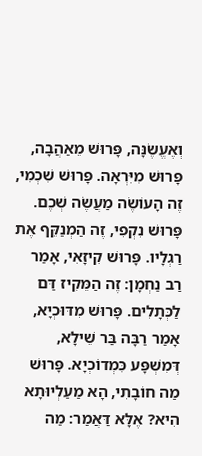וְאֶעֱשֶׂנָּה, פָּרוּשׁ מֵאַהֲבָה, פָּרוּשׁ מִיִּרְאָה. פָּרוּשׁ שִׁכְמִי, זֶה הָעוֹשֶׂה מַעֲשֶׂה שְׁכֶם. פָּרוּשׁ נִקְפִי, זֶה הַמְנַקֵּף אֶת רַגְלָיו. פָּרוּשׁ קִיזָאִי, אָמַר רַב נַחְמָן: זֶה הַמֵּקִיז דַּם לַכְּתָלִים. פָּרוּשׁ מִדּוּכְיָא, אָמַר רַבָּה בַּר שֵׁילָא, דְּמִשְׁפָּע כִּמְדוֹכְיָא. פָּרוּשׁ מַה חוֹבָתִי, הָא מַעַלְיוּתָא הִיא? אֶלָּא דַּאֲמַר: מַה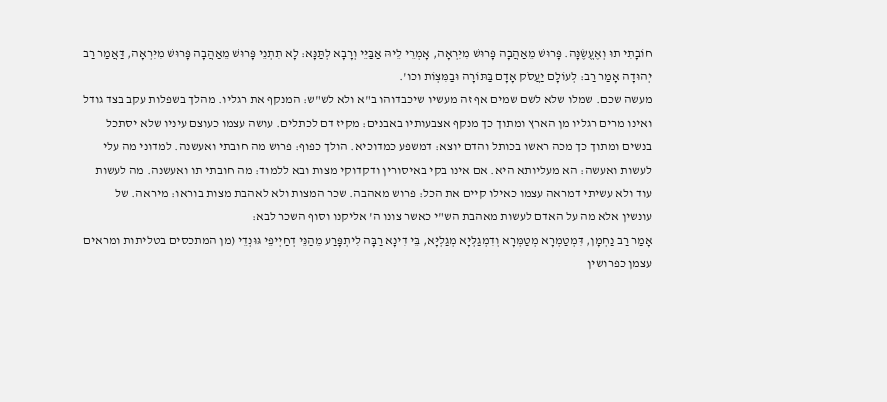חוֹבָתִי תוּ וְאֶעֱשֶׂנָּה. פָּרוּשׁ מֵאַהֲבָה פָּרוּשׁ מִיִּרְאָה, אָמְרֵי לֵיהּ אַבַּיֵּי וְרָבָא לְתַּנָּא: לָא תִתְנֵי פָּרוּשׁ מֵאַהֲבָה פָּרוּשׁ מִיִּרְאָה, דַּאֲמַר רַב יְהוּדָה אָמַר רַב: לְעוֹלָם יַעֲסֹק אָדָם בַּתּוֹרָה וּבַמִּצְוֹת וכו'.
מעשה שכם. שמלו שלא לשם שמים אף זה מעשיו שיכבדוהו ב"א ולא לש"ש: המנקף את רגליו. מהלך בשפלות עקב בצד גודל ואינו מרים רגליו מן הארץ ומתוך כך מנקף אצבעותיו באבנים: מקיז דם לכתלים. עושה עצמו כעוצם עיניו שלא יסתכל בנשים ומתוך כך מכה ראשו בכותל והדם יוצא: דמשפע כמדוכיא. הולך כפוף: פרוש מה חובתי ואעשנה. למדוני מה עלי לעשות ואעשה: הא מעליותא היא. אם אינו בקי באיסורין ודקדוקי מצות ובא ללמוד: מה חובתי תו ואעשנה. מה לעשות עוד ולא עשיתי דמראה עצמו כאילו קיים את הכל: פרוש מאהבה. שכר המצות ולא לאהבת מצות בוראו: מיראה. של עונשין אלא מה על האדם לעשות מאהבת הש"י כאשר צונו ה' אליקנו וסוף השכר לבא:
אָמַר רַב נַחְמָן, דִּמְטַמְרָא מְטַמְּרָא וְדִמְגַלְּיָא מְגַלְיָּא, בֵּי דִינָא רַבָּה לִיתְפָּרַע מֵהַנֵּי דְחַיְיפֵי גּוּנְדֵי (מן המתכסים בטליתות ומראים עצמן כפרושין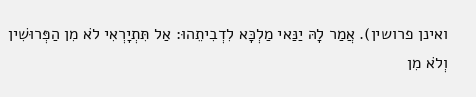ואינן פרושין). אֲמַר לָהּ יַנַּאי מַלְכָּא לִדְבִיתֵהוּ: אַל תִּתְיָרְאִי לֹא מִן הַפְּרוּשִׁין וְלֹא מִן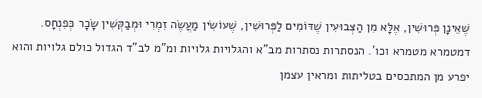שֶׁאֵינָן פְּרוּשִׁין, אֶלָּא מִן הַצְּבוּעִין שֶׁדּוֹמִים לַפְּרוּשִׁין, שֶׁעוֹשִׂין מַעֲשֶׂה זִמְרִי וּמְבַקְּשִׁין שָׂכָר כְּפִנְחָס.
דמטמרא מטמרא וכו'. הנסתרות נסתרות מב"א והגלויות גלויות ומ"מ לב"ד הגדול כולם גלויות והוא יפרע מן המתכסים בטליתות ומראין עצמן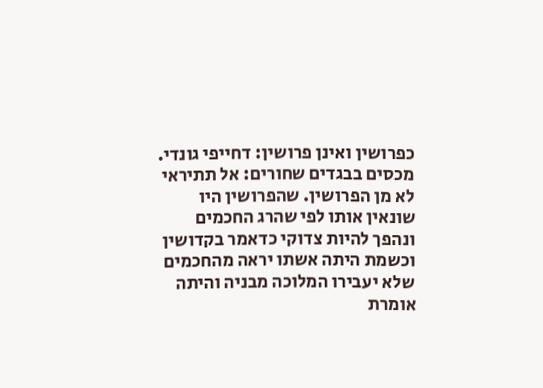כפרושין ואינן פרושין: דחייפי גונדי. מכסים בבגדים שחורים: אל תתיראי לא מן הפרושין. שהפרושין היו שונאין אותו לפי שהרג החכמים ונהפך להיות צדוקי כדאמר בקדושין וכשמת היתה אשתו יראה מהחכמים שלא יעבירו המלוכה מבניה והיתה אומרת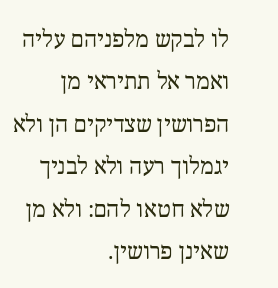לו לבקש מלפניהם עליה ואמר אל תתיראי מן הפרושין שצדיקים הן ולא יגמלוך רעה ולא לבניך שלא חטאו להם: ולא מן שאינן פרושין.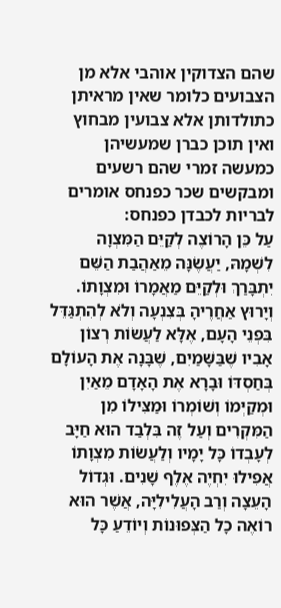שהם הצדוקין אוהבי אלא מן הצבועים כלומר שאין מראיתן כתולדותן אלא צבועין מבחוץ ואין תוכן כברן שמעשיהן כמעשה זמרי שהם רשעים ומבקשים שכר כפנחס אומרים לבריות לכבדן כפנחס:
עַל כֵּן הָרוֹצֶה לְקַיֵּם הַמִּצְוָה לִשְׁמָהּ, יַעֲשֶׂנָּה מֵאַהֲבַת הַשֵּׁם יִתְבָּרַךְ וּלְקַיֵּם מַאֲמָרוֹ וּמִצְוָתוֹ. וְיָרוּץ אַחֲרֶיהָ בְּצִנְעָה וְלֹא לְהִתְגַּדֵּל בִּפְנֵי הָעָם, אֶלָּא לַעֲשׂוֹת רְצוֹן אָבִיו שֶׁבַּשָּׁמַיִם, שֶׁבָּנָה אֶת הָעוֹלָם בְּחַסְדּוֹ וּבָרָא אֶת הָאָדָם מֵאַיִן וּמְקַיְּמוֹ וְשׁוֹמְרוֹ וּמַצִּילוֹ מִן הַמִּקְרִים וְעַל זֶה בִּלְבַד הוּא חַיָּב לְעָבְדוֹ כָּל יָמָיו וְלַעֲשׂוֹת מִצְוָתוֹ אֲפִילוּ יִחְיֶה אֶלֶף שָׁנִים. וּגְדוֹל הָעֵצָה וְרַב הָעֲלִילִיָּה, אֲשֶׁר הוּא רוֹאֶה כָל הַצְּפוּנוֹת וְיוֹדֵעַ כָּל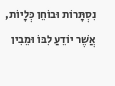נִסְתָּרוֹת וּבוֹחֵן כְּלָיוֹת, אֲשֶׁר יוֹדֵעַ לִבּוֹ וּמֵבִין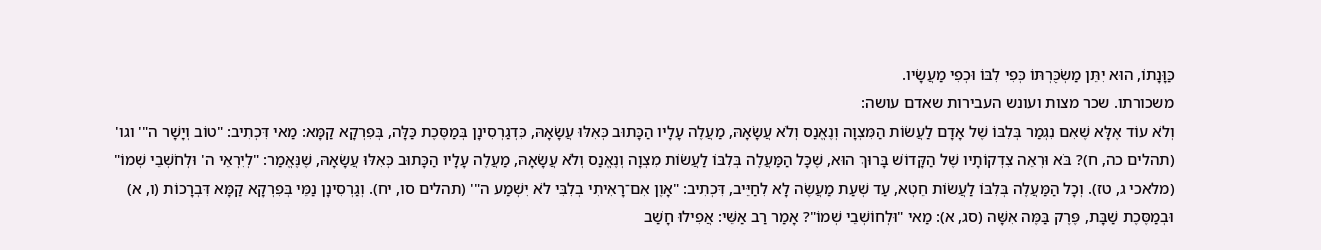כַּוָּנָתוֹ, הוּא יִתֵּן מַשְׂכֻּרְתּוֹ כְּפִי לִבּוֹ וּכְפִי מַעֲשָׂיו.
משכורתו. שכר מצות ועונש העבירות שאדם עושה:
וְלֹא עוֹד אֶלָּא שֶׁאִם נִגְמַר בְּלִבּוֹ שֶׁל אָדָם לַעֲשׂוֹת הַמִּצְוָה וְנֶאֱנַס וְלֹא עֲשָׂאָהּ, מַעֲלֶה עָלָיו הַכָּתוּב כְּאִלּוּ עֲשָׂאָהּ, כִּדְגַרְסִינָן בְּמַסֶּכֶת כַּלָּה, בְּפִרְקָא קַמָּא: מַאי דִּכְתִיב: "טוֹב וְיָשָׁר ה"' וגו' (תהלים כה, ח)? בֹּא וּרְאֵה צִדְקוֹתָיו שֶׁל הַקָּדוֹשׁ בָּרוּךְ הוּא, שֶׁכָּל הַמַּעֲלֶה בְּלִבּוֹ לַעֲשׂוֹת מִצְוָה וְנֶאֱנַס וְלֹא עֲשָׂאָהּ, מַעֲלֶה עָלָיו הַכָּתוּב כְּאִלּוּ עֲשָׂאָהּ, שֶׁנֶּאֱמַר: "לְיִרְאֵי ה' וּלְחֹשְׁבֵי שְׁמוֹ" (מלאכי ג, טז). וְכָל הַמַּעֲלֶה בְּלִבּוֹ לַעֲשׂוֹת חֵטְא, עַד שְׁעַת מַעֲשֶׂה לָא לִחַיֵּיב, דִּכְתִיב: "אָוֶן אִם־רָאִיתִי בְלִבִּי לֹא יִשְׁמַע ה"' (תהלים סו, יח). וְגַרְסִינָן נַמֵּי בְּפִרְקָא קַמָּא דִּבְרָכוֹת (ו, א) וּבְמַסֶּכֶת שַׁבָּת, פֶּרֶק בַּמֶּה אִשָּׁה (סג, א): מַאי "וּלְחוֹשְׁבֵי שְׁמוֹ"? אָמַר רַב אַשֵּׁי: אֲפִילוּ חָשַׁב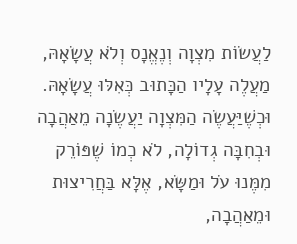לַעֲשׂוֹת מִצְוָה וְנֶאֱנָס וְלֹא עֲשָׂאָהּ, מַעֲלֶה עָלָיו הַכָּתוּב כְּאִלּוּ עֲשָׂאָהּ.
וּכְשֶׁיַּעֲשֶׂה הַמִּצְוָה יַעֲשֶׂנָה מֵאַהֲבָה וּבְחִבָּה גְדוֹלָה, לֹא כְמוֹ שֶׁפּוֹרֵק מִמֶּנוּ עֹל וּמַשָּׂא, אֶלָּא בַּחֲרִיצוּת וּמֵאַהֲבָה,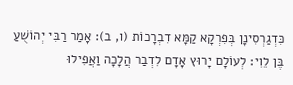כִּדְגַרְסִינָן בְּפִרְקָא קַמָּא דִבְרָכוֹת (ו, ב): אָמַר רַבִּי יְהוֹשֻׁעַ בֶּן לֵוִי: לְעוֹלָם יָרוּץ אָדָם לִדְבַר הֲלָכָה וַאֲפִילוּ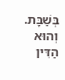בְּשַׁבָּת. וְהוּא הַדִּין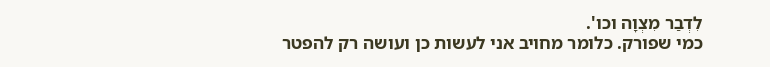לִדְבַר מִצְוָה וכו'.
כמי שפורק. כלומר מחויב אני לעשות כן ועושה רק להפטר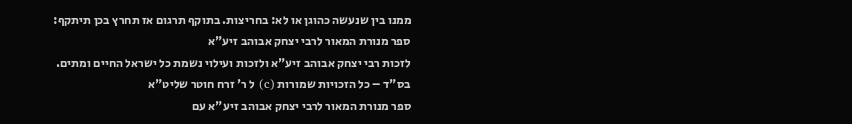ממנו בין שנעשה כהוגן או לא: בחריצות. בתוקף תרגום אז תחרץ בכן תיתקף:
ספר מנורת המאור לרבי יצחק אבוהב זיע"א
לזכות רבי יצחק אבוהב זיע"א ולזכות ועילוי נשמת כל ישראל החיים ומתים.
בס"ד – כל הזכויות שמורות (c) ל ר' זרח חוטר שליט"א
ספר מנורת המאור לרבי יצחק אבוהב זיע"א עם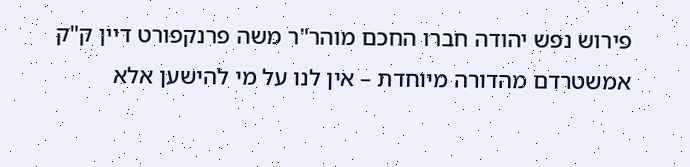פירוש נפש יהודה חברו החכם מוהר"ר משה פרנקפורט דיין ק"ק אמשטרדם מהדורה מיוחדת – אין לנו על מי להישען אלא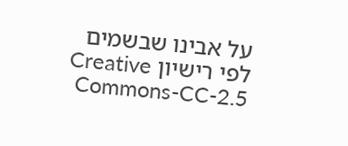על אבינו שבשמים
לפי רישיון Creative Commons-CC-2.5